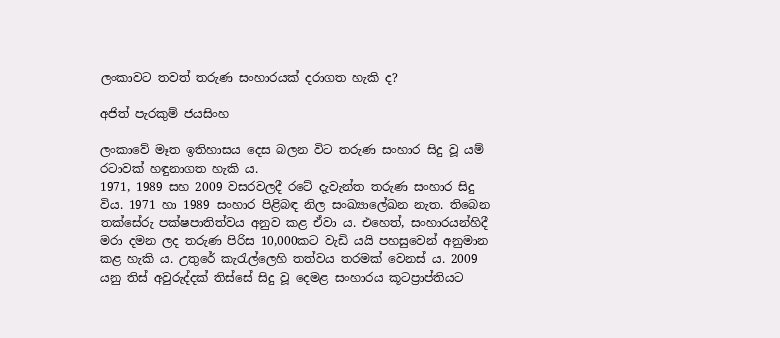ලංකාවට තවත් තරුණ සංහාරයක් දරාගත හැකි ද?

අජිත් පැරකුම් ජයසිංහ

ලංකාවේ මෑත ඉතිහාසය දෙස බලන විට තරුණ සංහාර සිදු වූ යම් රටාවක් හඳුනාගත හැකි ය.
1971, 1989 සහ 2009 වසරවලදී රටේ දැවැන්ත තරුණ සංහාර සිදු විය. 1971 හා 1989 සංහාර පිළිබඳ නිල සංඛ්‍යාලේඛන නැත. තිබෙන තක්සේරු පක්ෂපාතිත්වය අනුව කළ ඒවා ය. එහෙත්, සංහාරයන්හිදී මරා දමන ලද තරුණ පිරිස 10,000කට වැඩි යයි පහසුවෙන් අනුමාන කළ හැකි ය. උතුරේ කැරැල්ලෙහි තත්වය තරමක් වෙනස් ය. 2009 යනු තිස් අවුරුද්දක් තිස්සේ සිදු වූ දෙමළ සංහාරය කූටප්‍රාප්තියට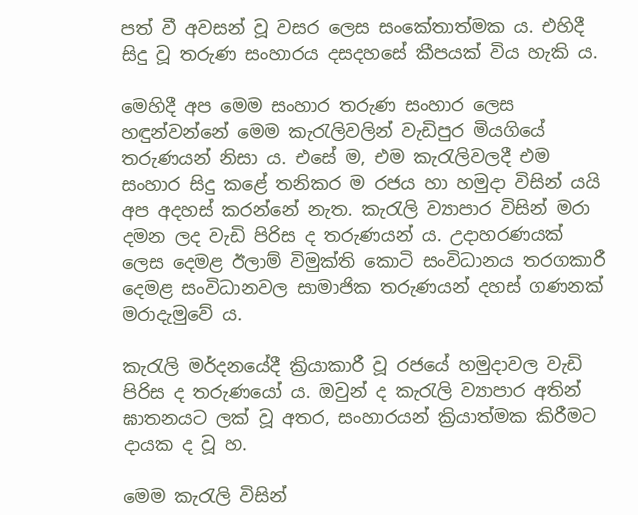පත් වී අවසන් වූ වසර ලෙස සංකේතාත්මක ය. එහිදී සිදු වූ තරුණ සංහාරය දසදහසේ කීපයක් විය හැකි ය.

මෙහිදී අප මෙම සංහාර තරුණ සංහාර ලෙස හඳුන්වන්නේ මෙම කැරැලිවලින් වැඩිපුර මියගියේ තරුණයන් නිසා ය. එසේ ම, එම කැරැලිවලදී එම සංහාර සිදු කළේ තනිකර ම රජය හා හමුදා විසින් යයි අප අදහස් කරන්නේ නැත. කැරැලි ව්‍යාපාර විසින් මරා දමන ලද වැඩි පිරිස ද තරුණයන් ය. උදාහරණයක් ලෙස දෙමළ ඊලාම් විමුක්ති කොටි සංවිධානය තරගකාරී දෙමළ සංවිධානවල සාමාජික තරුණයන් දහස් ගණනක් මරාදැමුවේ ය.

කැරැලි මර්දනයේදී ක්‍රියාකාරී වූ රජයේ හමුදාවල වැඩි පිරිස ද තරුණයෝ ය. ඔවුන් ද කැරැලි ව්‍යාපාර අතින් ඝාතනයට ලක් වූ අතර, සංහාරයන් ක්‍රියාත්මක කිරීමට දායක ද වූ හ.

මෙම කැරැලි විසින්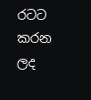රටට කරන ලද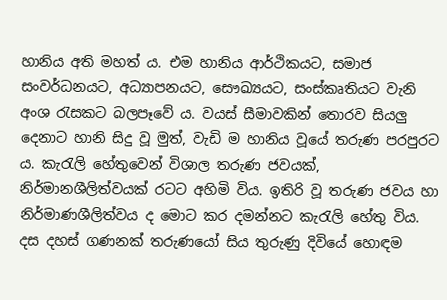හානිය අති මහත් ය. එම හානිය ආර්ථිකයට, සමාජ සංවර්ධනයට, අධ්‍යාපනයට, සෞඛ්‍යයට, සංස්කෘතියට වැනි අංශ රැසකට බලපෑවේ ය. වයස් සීමාවකින් තොරව සියලු දෙනාට හානි සිදු වූ මුත්, වැඩි ම හානිය වූයේ තරුණ පරපුරට ය. කැරැලි හේතුවෙන් විශාල තරුණ ජවයක්, නිර්මානශීලිත්වයක් රටට අහිමි විය. ඉතිරි වූ තරුණ ජවය හා නිර්මාණශීලිත්වය ද මොට කර දමන්නට කැරැලි හේතු විය. දස දහස් ගණනක් තරුණයෝ සිය තුරුණු දිවියේ හොඳම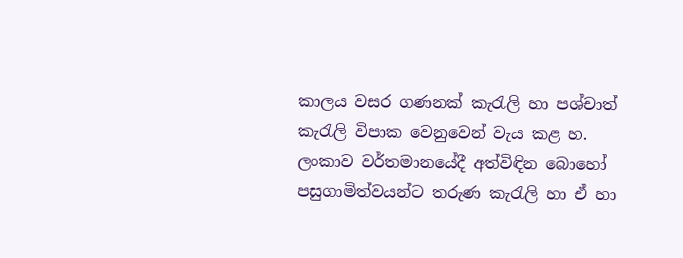කාලය වසර ගණනක් කැරැලි හා පශ්චාත් කැරැලි විපාක වෙනුවෙන් වැය කළ හ. ලංකාව වර්තමානයේදී අත්විඳින බොහෝ පසුගාමිත්වයන්ට තරුණ කැරැලි හා ඒ හා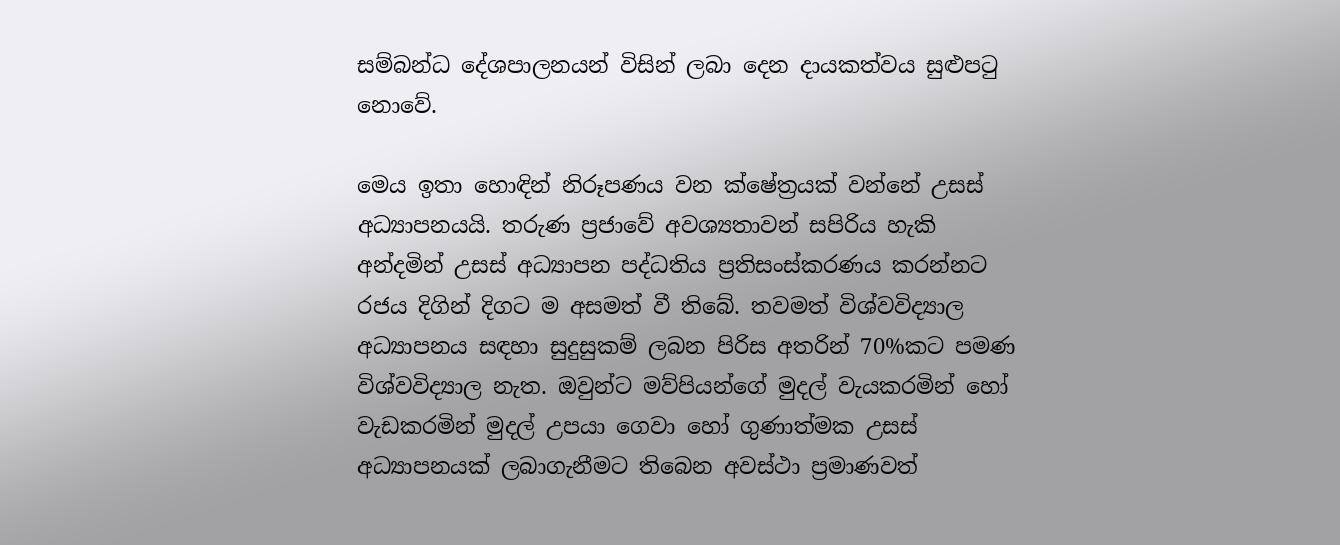සම්බන්ධ දේශපාලනයන් විසින් ලබා දෙන දායකත්වය සුළුපටු නොවේ.

මෙය ඉතා හොඳින් නිරූපණය වන ක්ෂේත්‍රයක් වන්නේ උසස් අධ්‍යාපනයයි. තරුණ ප්‍රජාවේ අවශ්‍යතාවන් සපිරිය හැකි අන්දමින් උසස් අධ්‍යාපන පද්ධතිය ප්‍රතිසංස්කරණය කරන්නට රජය දිගින් දිගට ම අසමත් වී තිබේ. තවමත් විශ්වවිද්‍යාල අධ්‍යාපනය සඳහා සුදුසුකම් ලබන පිරිස අතරින් 70%කට පමණ විශ්වවිද්‍යාල නැත. ඔවුන්ට මව්පියන්ගේ මුදල් වැයකරමින් හෝ වැඩකරමින් මුදල් උපයා ගෙවා හෝ ගුණාත්මක උසස් අධ්‍යාපනයක් ලබාගැනීමට තිබෙන අවස්ථා ප්‍රමාණවත්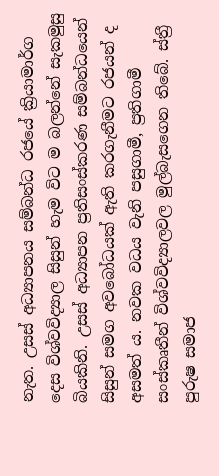නැත. උසස් අධ්‍යාපනය සම්බන්ධ රජයේ ක්‍රියාමාර්ග දෙස විශ්වවිද්‍යාල සිසුන් හැම විට ම බලන්නේ සැකමුසු බියකිනි. උසස් අධ්‍යාපන ප්‍රතිසංස්කරණ සම්බන්ධයෙන් සිසුන් සමග අවබෝධයක් ඇති කරගැනීමට රජයන් ද අසමත් ය. නවක වධය වැනි පසුගාමී, ප්‍ර‍තිගාමී සංස්කෘතීන් විශ්වවිද්‍යාලවල මුල්බැසගෙන තිබේ. ස්ත්‍රී පුරුෂ සමාජ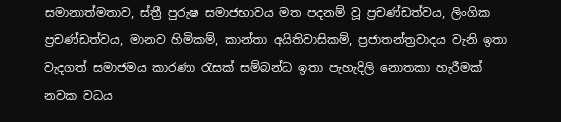සමානාත්මතාව, ස්ත්‍රී පුරුෂ සමාජභාවය මත පදනම් වූ ප්‍රචණ්ඩත්වය, ලිංගික ප්‍රචණ්ඩත්වය, මානව හිමිකම්, කාන්තා අයිතිවාසිකම්, ප්‍රජාතන්ත්‍රවාදය වැනි ඉතා වැදගත් සමාජමය කාරණා රැසක් සම්බන්ධ ඉතා පැහැදිලි නොතකා හැරීමක් නවක වධය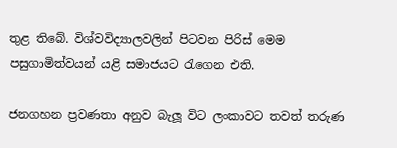තුළ තිබේ. විශ්වවිද්‍යාලවලින් පිටවන පිරිස් මෙම පසුගාමිත්වයන් යළි සමාජයට රැගෙන එති.

ජනගහන ප්‍ර‍වණතා අනුව බැලූ විට ලංකාවට තවත් තරුණ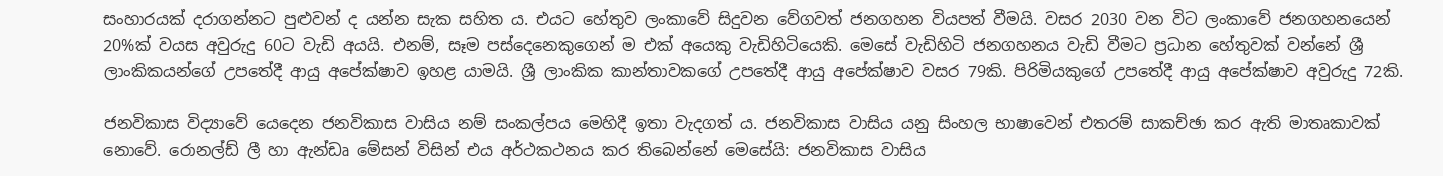සංහාරයක් දරාගන්නට පුළුවන් ද යන්න සැක සහිත ය. එයට හේතුව ලංකාවේ සිදුවන වේගවත් ජනගහන වියපත් වීමයි. වසර 2030 වන විට ලංකාවේ ජනගහනයෙන් 20%ක් වයස අවුරුදු 60ට වැඩි අයයි. එනම්, සෑම පස්දෙනෙකුගෙන් ම එක් අයෙකු වැඩිහිටියෙකි. මෙසේ වැඩිහිටි ජනගහනය වැඩි වීමට ප්‍රධාන හේතුවක් වන්නේ ශ්‍රී ලාංකිකයන්ගේ උපතේදී ආයු අපේක්ෂාව ඉහළ යාමයි. ශ්‍රී ලාංකික කාන්තාවකගේ උපතේදී ආයු අපේක්ෂාව වසර 79කි. පිරිමියකුගේ උපතේදී ආයු අපේක්ෂාව අවුරුදු 72කි.

ජනවිකාස විද්‍යාවේ යෙදෙන ජනවිකාස වාසිය නම් සංකල්පය මෙහිදී ඉතා වැදගත් ය. ජනවිකාස වාසිය යනු සිංහල භාෂාවෙන් එතරම් සාකච්ඡා කර ඇති මාතෘකාවක් නොවේ. රොනල්ඩ් ලී හා ඇන්ඩෘ මේසන් විසින් එය අර්ථකථනය කර තිබෙන්නේ මෙසේයි: ජනවිකාස වාසිය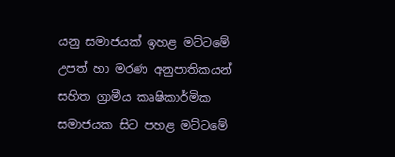යනු සමාජයක් ඉහළ මට්ටමේ උපත් හා මරණ අනුපාතිකයන් සහිත ග්‍රාමීය කෘෂිකාර්මික සමාජයක සිට පහළ මට්ටමේ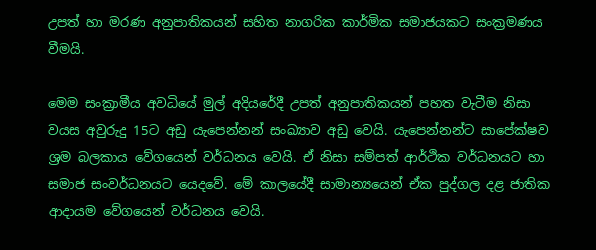උපත් හා මරණ අනුපාතිකයන් සහිත නාගරික කාර්මික සමාජයකට සංක්‍ර‍මණය වීමයි.

මෙම සංක්‍රාමීය අවධියේ මුල් අදියරේදී උපත් අනුපාතිකයන් පහත වැටීම නිසා වයස අවුරුදු 15ට අඩු යැපෙන්නන් සංඛ්‍යාව අඩු වෙයි. යැපෙන්නන්ට සාපේක්ෂව ශ්‍ර‍ම බලකාය වේගයෙන් වර්ධනය වෙයි. ඒ නිසා සම්පත් ආර්ථික වර්ධනයට හා සමාජ සංවර්ධනයට යෙදවේ. මේ කාලයේදී සාමාන්‍යයෙන් ඒක පුද්ගල දළ ජාතික ආදායම වේගයෙන් වර්ධනය වෙයි.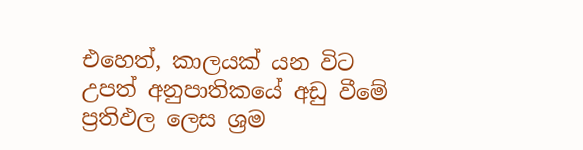එහෙත්, කාලයක් යන විට උපත් අනුපාතිකයේ අඩු වීමේ ප්‍ර‍තිඵල ලෙස ශ්‍ර‍ම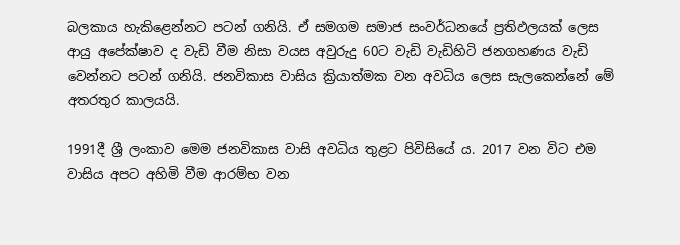බලකාය හැකිළෙන්නට පටන් ගනියි. ඒ සමගම සමාජ සංවර්ධනයේ ප්‍ර‍තිඵලයක් ලෙස ආයු අපේක්ෂාව ද වැඩි වීම නිසා වයස අවුරුදු 60ට වැඩි වැඩිහිටි ජනගහණය වැඩි වෙන්නට පටන් ගනියි. ජනවිකාස වාසිය ක්‍රියාත්මක වන අවධිය ලෙස සැලකෙන්නේ මේ අතරතුර කාලයයි.

1991දී ශ්‍රී ලංකාව මෙම ජනවිකාස වාසි අවධිය තුළට පිවිසියේ ය. 2017 වන විට එම වාසිය අපට අහිමි වීම ආරම්භ වන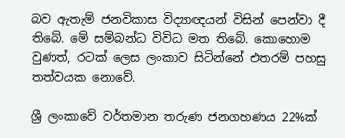බව ඇතැම් ජනවිකාස විද්‍යාඥයන් විසින් පෙන්වා දී තිබේ. මේ සම්බන්ධ විවිධ මත තිබේ. කොහොම වුණත්, රටක් ලෙස ලංකාව සිටින්නේ එතරම් පහසු තත්වයක නොවේ.

ශ්‍රී ලංකාවේ වර්තමාන තරුණ ජනගහණය 22%ක්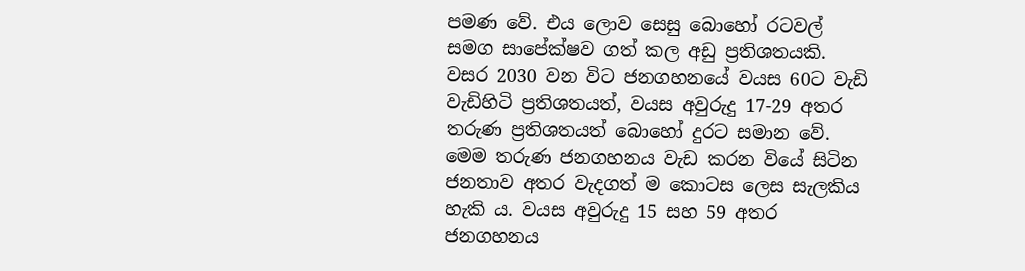පමණ වේ. එය ලොව සෙසු බොහෝ රටවල් සමග සාපේක්ෂව ගත් කල අඩු ප්‍ර‍තිශතයකි.  වසර 2030 වන විට ජනගහනයේ වයස 60ට වැඩි වැඩිහිටි ප්‍රතිශතයත්, වයස අවුරුදු 17-29 අතර තරුණ ප්‍රතිශතයත් බොහෝ දුරට සමාන වේ. මෙම තරුණ ජනගහනය වැඩ කරන වියේ සිටින ජනතාව අතර වැදගත් ම කොටස ලෙස සැලකිය හැකි ය. වයස අවුරුදු 15 සහ 59 අතර ජනගහනය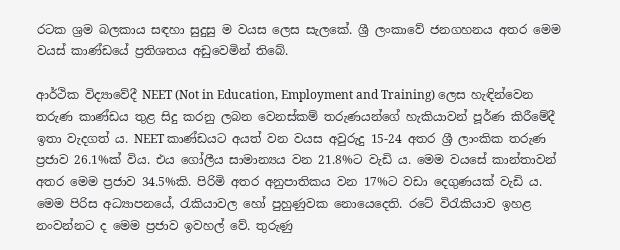රටක ශ්‍රම බලකාය සඳහා සුදුසු ම වයස ලෙස සැලකේ. ශ්‍රී ලංකාවේ ජනගහනය අතර මෙම වයස් කාණ්ඩයේ ප්‍රතිශතය අඩුවෙමින් තිබේ.

ආර්ථික විද්‍යාවේදී NEET (Not in Education, Employment and Training) ලෙස හැඳින්වෙන තරුණ කාණ්ඩය තුළ සිදු කරනු ලබන වෙනස්කම් තරුණයන්ගේ හැකියාවන් පූර්ණ කිරීමේදී ඉතා වැදගත් ය. NEET කාණ්ඩයට අයත් වන වයස අවුරුදු 15-24 අතර ශ්‍රී ලාංකික තරුණ ප්‍රජාව 26.1%ක් විය. එය ගෝලීය සාමාන්‍යය වන 21.8%ට වැඩි ය. මෙම වයසේ කාන්තාවන් අතර මෙම ප්‍රජාව 34.5%කි. පිරිමි අතර අනුපාතිකය වන 17%ට වඩා දෙගුණයක් වැඩි ය. මෙම පිරිස අධ්‍යාපනයේ, රැකියාවල හෝ පුහුණුවක නොයෙදෙති. රටේ විරැකියාව ඉහළ නංවන්නට ද මෙම ප්‍රජාව ඉවහල් වේ. තුරුණු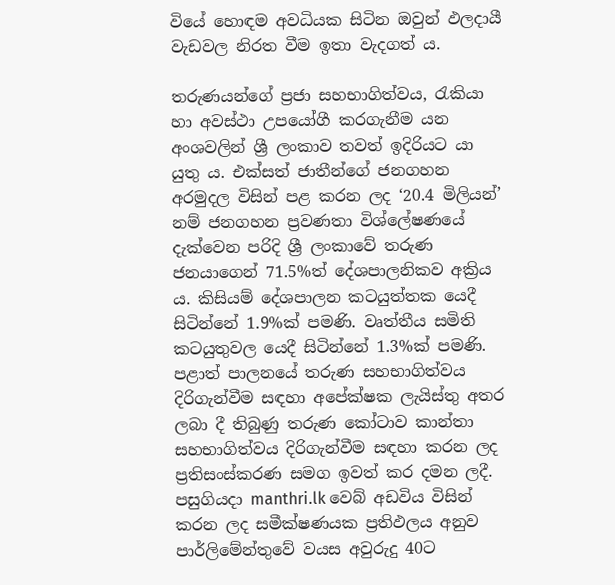වියේ හොඳම අවධියක සිටින ඔවුන් ඵලදායී වැඩවල නිරත වීම ඉතා වැදගත් ය.

තරුණයන්ගේ ප්‍ර‍ජා සහභාගිත්වය, රැකියා හා අවස්ථා උපයෝගී කරගැනීම යන අංශවලින් ශ්‍රී ලංකාව තවත් ඉදිරියට යා යුතු ය. එක්සත් ජාතීන්ගේ ජනගහන අරමුදල විසින් පළ කරන ලද ‘20.4 මිලියන්’ නම් ජනගහන ප්‍රවණතා විශ්ලේෂණයේ දැක්වෙන පරිදි ශ්‍රී ලංකාවේ තරුණ ජනයාගෙන් 71.5%ත් දේශපාලනිකව අක්‍රිය ය. කිසියම් දේශපාලන කටයුත්තක යෙදී සිටින්නේ 1.9%ක් පමණි. වෘත්තීය සමිති කටයුතුවල යෙදී සිටින්නේ 1.3%ක් පමණි. පළාත් පාලනයේ තරුණ සහභාගිත්වය දිරිගැන්වීම සඳහා අපේක්ෂක ලැයිස්තු අතර ලබා දී තිබුණු තරුණ කෝටාව කාන්තා සහභාගිත්වය දිරිගැන්වීම සඳහා කරන ලද ප්‍රතිසංස්කරණ සමග ඉවත් කර දමන ලදී. පසුගියදා manthri.lk වෙබ් අඩවිය විසින් කරන ලද සමීක්ෂණයක ප්‍රතිඵලය අනුව පාර්ලිමේන්තුවේ වයස අවුරුදු 40ට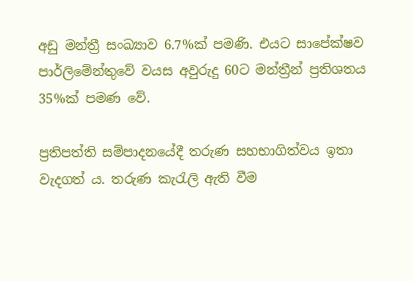අඩු මන්ත්‍රී සංඛ්‍යාව 6.7%ක් පමණි. එයට සාපේක්ෂව පාර්ලිමේන්තුවේ වයස අවුරුදු 60ට මන්ත්‍රීන් ප්‍රතිශතය 35%ක් පමණ වේ.

ප්‍රතිපත්ති සම්පාදනයේදී තරුණ සහභාගිත්වය ඉතා වැදගත් ය. තරුණ කැරැලි ඇති වීම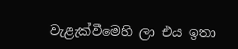වැළැක්වීමෙහි ලා එය ඉතා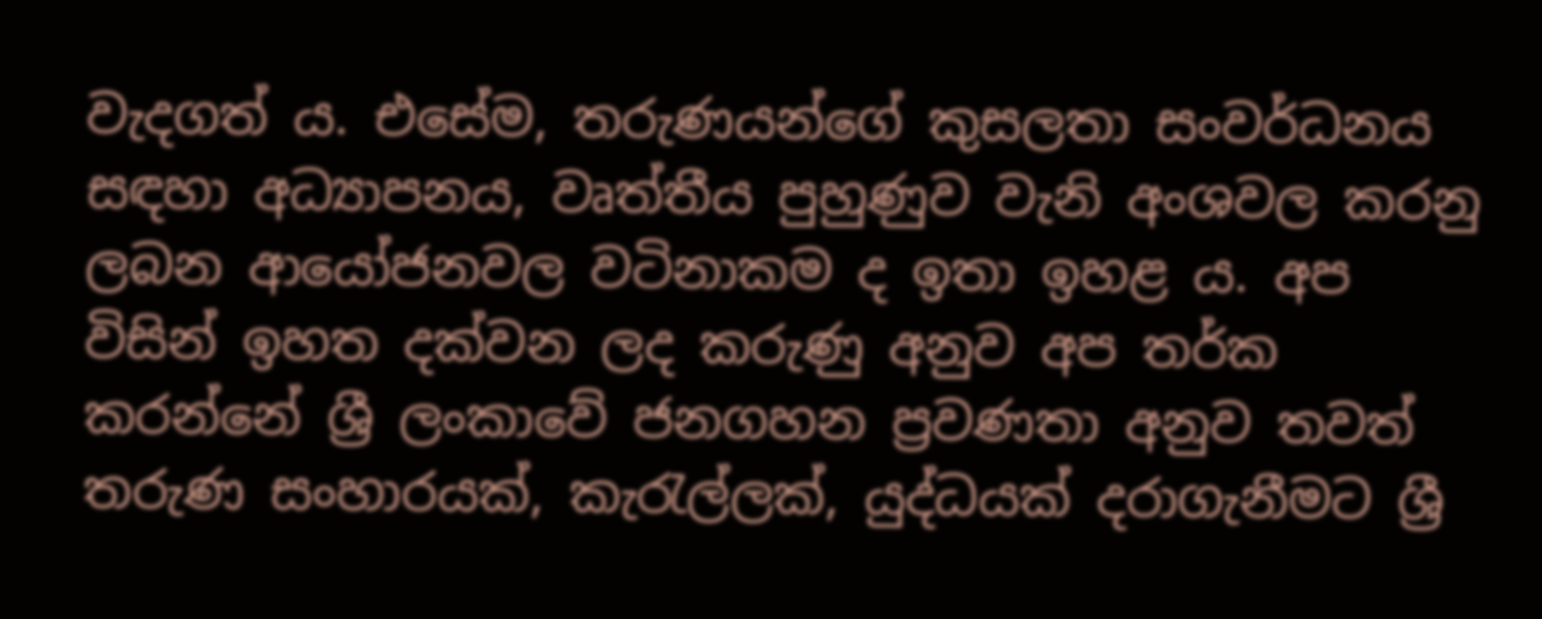වැදගත් ය. එසේම, තරුණයන්ගේ කුසලතා සංවර්ධනය සඳහා අධ්‍යාපනය, වෘත්තීය පුහුණුව වැනි අංශවල කරනු ලබන ආයෝජනවල වටිනාකම ද ඉතා ඉහළ ය. අප විසින් ඉහත දක්වන ලද කරුණු අනුව අප තර්ක කරන්නේ ශ්‍රී ලංකාවේ ජනගහන ප්‍රවණතා අනුව තවත් තරුණ සංහාරයක්, කැරැල්ලක්, යුද්ධයක් දරාගැනීමට ශ්‍රී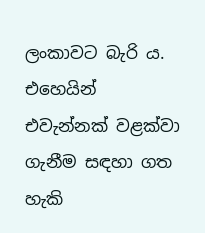ලංකාවට බැරි ය. එහෙයින් එවැන්නක් වළක්වා ගැනීම සඳහා ගත හැකි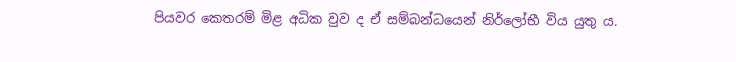පියවර කෙතරම් මිළ අධික වුව ද ඒ සම්බන්ධයෙන් නිර්ලෝභී විය යුතු ය.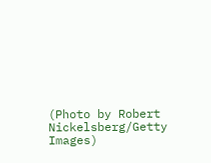(Photo by Robert Nickelsberg/Getty Images)